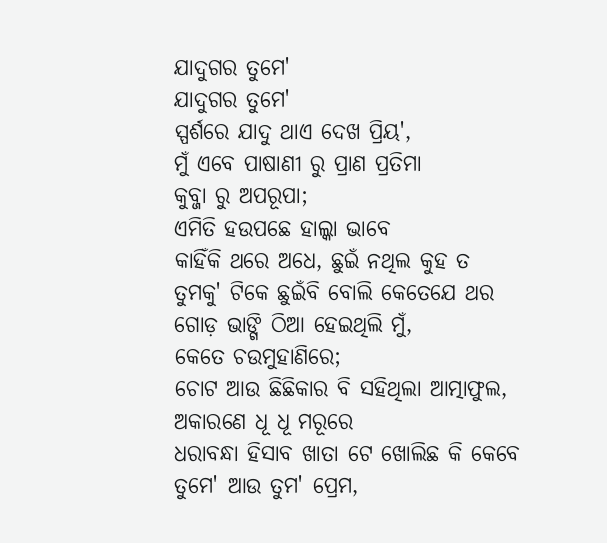ଯାଦୁଗର ତୁମେ'
ଯାଦୁଗର ତୁମେ'
ସ୍ପର୍ଶରେ ଯାଦୁ ଥାଏ ଦେଖ ପ୍ରିୟ',
ମୁଁ ଏବେ ପାଷାଣୀ ରୁ ପ୍ରାଣ ପ୍ରତିମା
କୁବ୍ଜା ରୁ ଅପରୂପା;
ଏମିତି ହଉପଛେ ହାଲ୍କା ଭାବେ
କାହିଁକି ଥରେ ଅଧେ, ଛୁଇଁ ନଥିଲ କୁହ ତ
ତୁମକୁ' ଟିକେ ଛୁଇଁବି ବୋଲି କେତେଯେ ଥର
ଗୋଡ଼ ଭାଙ୍ଗି ଠିଆ ହେଇଥିଲି ମୁଁ,
କେତେ ଚଉମୁହାଣିରେ;
ଚୋଟ ଆଉ ଛିଛିକାର ବି ସହିଥିଲା ଆତ୍ମାଫୁଲ,
ଅକାରଣେ ଧୂ ଧୂ ମରୂରେ
ଧରାବନ୍ଧା ହିସାବ ଖାତା ଟେ ଖୋଲିଛ କି କେବେ
ତୁମେ' ଆଉ ତୁମ' ପ୍ରେମ,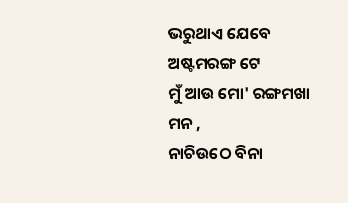ଭରୁଥାଏ ଯେବେ ଅଷ୍ଟମରଙ୍ଗ ଟେ
ମୁଁ ଆଉ ମୋ' ରଙ୍ଗମଖା ମନ ,
ନାଚିଉଠେ ବିନା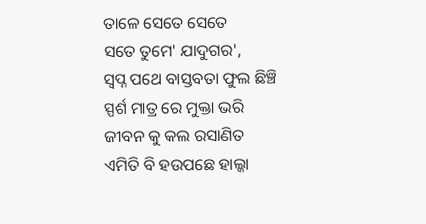ତାଳେ ସେତେ ସେତେ
ସତେ ତୁମେ' ଯାଦୁଗର',
ସ୍ୱପ୍ନ ପଥେ ବାସ୍ତବତା ଫୁଲ ଛିଞ୍ଚି
ସ୍ପର୍ଶ ମାତ୍ର ରେ ମୁକ୍ତା ଭରି
ଜୀବନ କୁ କଲ ରସାଣିତ
ଏମିତି ବି ହଉପଛେ ହାଲ୍କା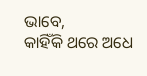ଭାବେ,
କାହିଁକି ଥରେ ଅଧେ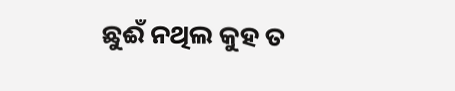ଛୁଈଁ ନଥିଲ କୁହ ତ